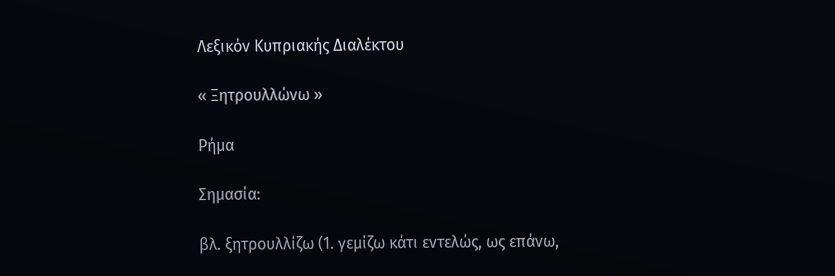Λεξικόν Κυπριακής Διαλέκτου

« Ξητρουλλώνω »

Ρήμα

Σημασία:

βλ. ξητρουλλίζω (1. γεμίζω κάτι εντελώς, ως επάνω,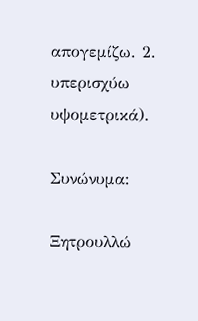απογεμίζω. 2. υπερισχύω υψομετρικά).

Συνώνυμα:

Ξητρουλλώ